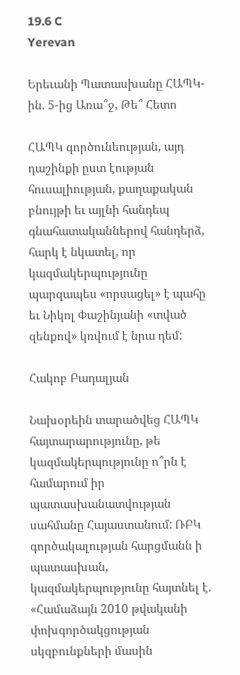19.6 C
Yerevan

Երեւանի Պատասխանը ՀԱՊԿ-ին. 5‑ից Առա՞ջ, Թե՞ Հետո

ՀԱՊԿ գործունեության, այդ դաշինքի ըստ էության հուսալիության, քաղաքական բնույթի եւ այլնի հանդեպ գնահատականներով հանդերձ, հարկ է նկատել, որ կազմակերպությունը պարզապես «որսացել» է պահը եւ Նիկոլ Փաշինյանի «տված զենքով» կռվում է նրա դեմ:

Հակոբ Բադալյան

Նախօրեին տարածվեց ՀԱՊԿ հայտարարությունը, թե կազմակերպությունը ո՞րն է համարում իր պատասխանատվության սահմանը Հայաստանում: ՌԲԿ գործակալության հարցմանն ի պատասխան, կազմակերպությունը հայտնել է. «Համաձայն 2010 թվականի փոխգործակցության սկզբունքների մասին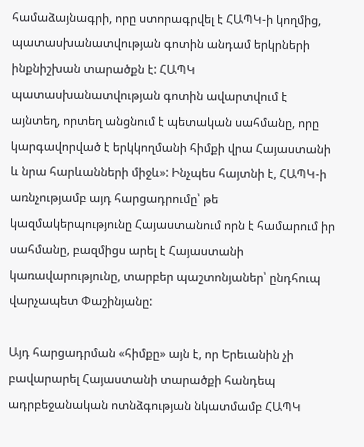համաձայնագրի, որը ստորագրվել է ՀԱՊԿ‑ի կողմից, պատասխանատվության գոտին անդամ երկրների ինքնիշխան տարածքն է: ՀԱՊԿ պատասխանատվության գոտին ավարտվում է այնտեղ, որտեղ անցնում է պետական սահմանը, որը կարգավորված է երկկողմանի հիմքի վրա Հայաստանի և նրա հարևանների միջև»: Ինչպես հայտնի է, ՀԱՊԿ‑ի առնչությամբ այդ հարցադրումը՝ թե կազմակերպությունը Հայաստանում որն է համարում իր սահմանը, բազմիցս արել է Հայաստանի կառավարությունը, տարբեր պաշտոնյաներ՝ ընդհուպ վարչապետ Փաշինյանը:

Այդ հարցադրման «հիմքը» այն է, որ Երեւանին չի բավարարել Հայաստանի տարածքի հանդեպ ադրբեջանական ոտնձգության նկատմամբ ՀԱՊԿ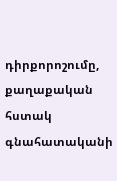դիրքորոշումը, քաղաքական հստակ գնահատականի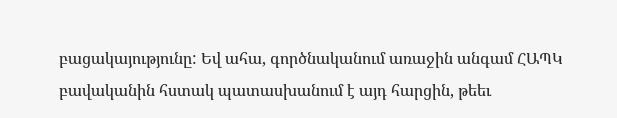բացակայությունը: Եվ ահա, գործնականում առաջին անգամ ՀԱՊԿ բավականին հստակ պատասխանում է այդ հարցին, թեեւ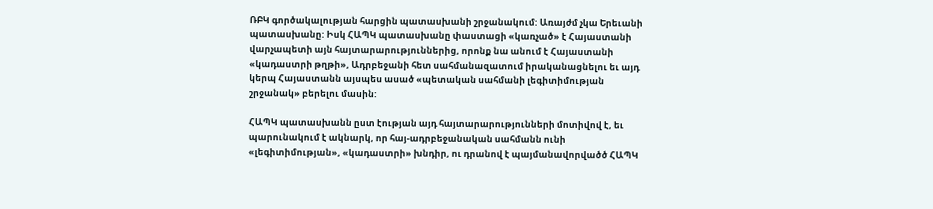ՌԲԿ գործակալության հարցին պատասխանի շրջանակում: Առայժմ չկա Երեւանի պատասխանը: Իսկ ՀԱՊԿ պատասխանը փաստացի «կառչած» է Հայաստանի վարչապետի այն հայտարարություններից, որոնք նա անում է Հայաստանի «կադաստրի թղթի», Ադրբեջանի հետ սահմանազատում իրականացնելու եւ այդ կերպ Հայաստանն այսպես ասած «պետական սահմանի լեգիտիմության շրջանակ» բերելու մասին:

ՀԱՊԿ պատասխանն ըստ էության այդ հայտարարությունների մոտիվով է, եւ պարունակում է ակնարկ, որ հայ-ադրբեջանական սահմանն ունի «լեգիտիմության», «կադաստրի» խնդիր, ու դրանով է պայմանավորվածծ ՀԱՊԿ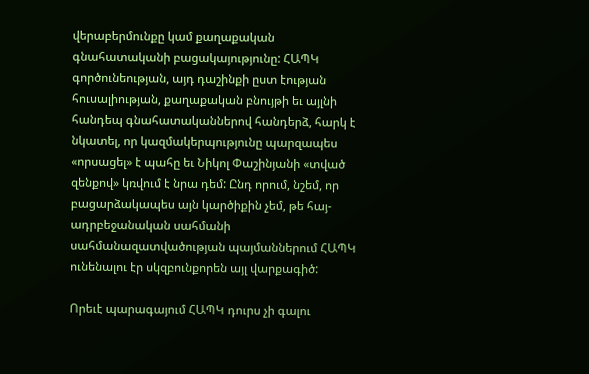վերաբերմունքը կամ քաղաքական գնահատականի բացակայությունը: ՀԱՊԿ գործունեության, այդ դաշինքի ըստ էության հուսալիության, քաղաքական բնույթի եւ այլնի հանդեպ գնահատականներով հանդերձ, հարկ է նկատել, որ կազմակերպությունը պարզապես «որսացել» է պահը եւ Նիկոլ Փաշինյանի «տված զենքով» կռվում է նրա դեմ: Ընդ որում, նշեմ, որ բացարձակապես այն կարծիքին չեմ, թե հայ-ադրբեջանական սահմանի սահմանազատվածության պայմաններում ՀԱՊԿ ունենալու էր սկզբունքորեն այլ վարքագիծ:

Որեւէ պարագայում ՀԱՊԿ դուրս չի գալու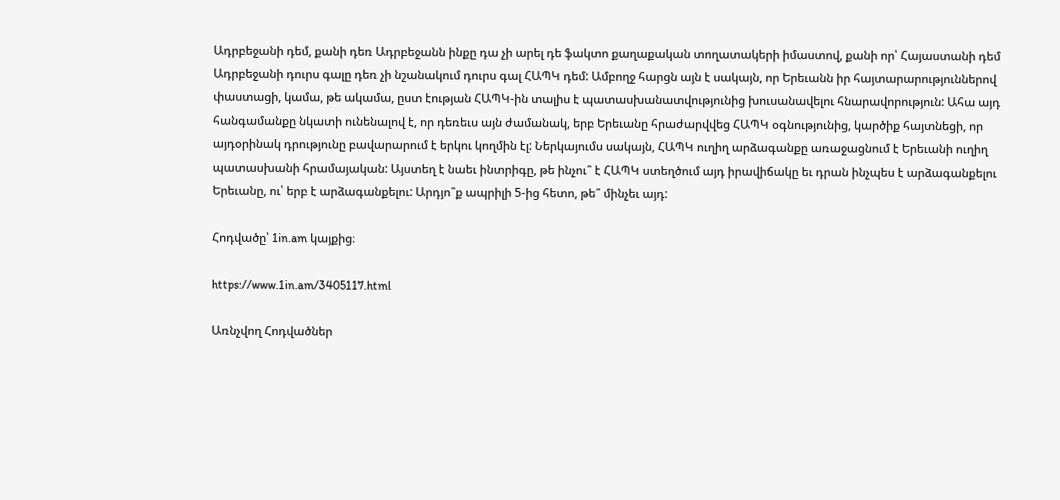Ադրբեջանի դեմ, քանի դեռ Ադրբեջանն ինքը դա չի արել դե ֆակտո քաղաքական տողատակերի իմաստով, քանի որ՝ Հայաստանի դեմ Ադրբեջանի դուրս գալը դեռ չի նշանակում դուրս գալ ՀԱՊԿ դեմ: Ամբողջ հարցն այն է սակայն, որ Երեւանն իր հայտարարություններով փաստացի, կամա, թե ակամա, ըստ էության ՀԱՊԿ-ին տալիս է պատասխանատվությունից խուսանավելու հնարավորություն: Ահա այդ հանգամանքը նկատի ունենալով է, որ դեռեւս այն ժամանակ, երբ Երեւանը հրաժարվվեց ՀԱՊԿ օգնությունից, կարծիք հայտնեցի, որ այդօրինակ դրությունը բավարարում է երկու կողմին էլ: Ներկայումս սակայն, ՀԱՊԿ ուղիղ արձագանքը առաջացնում է Երեւանի ուղիղ պատասխանի հրամայական: Այստեղ է նաեւ ինտրիգը, թե ինչու՞ է ՀԱՊԿ ստեղծում այդ իրավիճակը եւ դրան ինչպես է արձագանքելու Երեւանը, ու՝ երբ է արձագանքելու: Արդյո՞ք ապրիլի 5‑ից հետո, թե՞ մինչեւ այդ:

Հոդվածը՝ 1in.am կայքից։

https://www.1in.am/3405117.html

Առնչվող Հոդվածներ